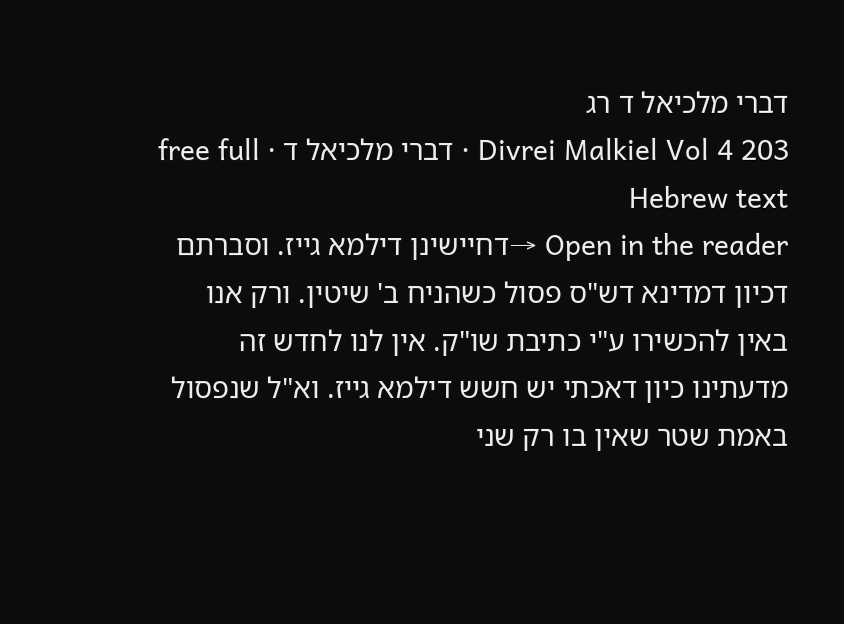דברי מלכיאל ד רג
Divrei Malkiel Vol 4 203 · דברי מלכיאל ד · free full Hebrew text
Open in the reader →דחיישינן דילמא גייז. וסברתם דכיון דמדינא דש"ס פסול כשהניח ב' שיטין. ורק אנו באין להכשירו ע"י כתיבת שו"ק. אין לנו לחדש זה מדעתינו כיון דאכתי יש חשש דילמא גייז. וא"ל שנפסול באמת שטר שאין בו רק שני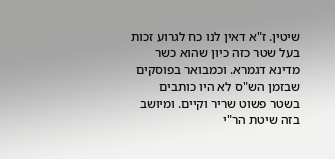שיטין. ז"א דאין לנו כח לגרוע זכות בעל שטר כזה כיון שהוא כשר מדינא דגמרא. וכמבואר בפוסקים שבזמן הש"ס לא היו כותבים בשטר פשוט שריר וקיים. ומיושב בזה שיטת הר"י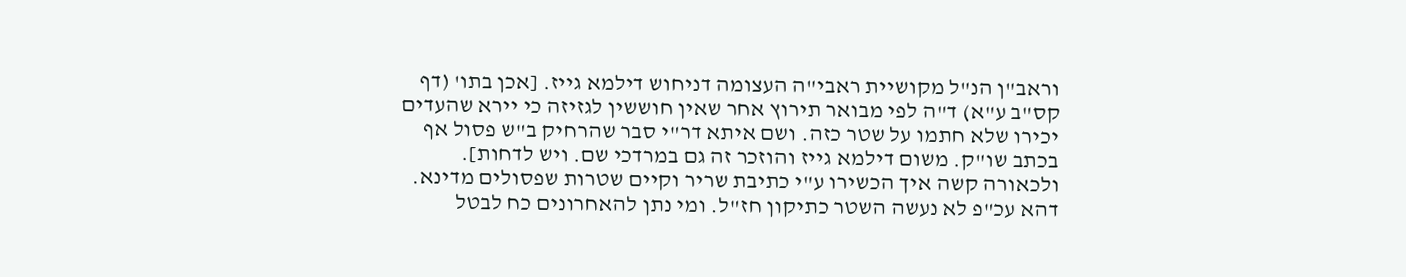וראב"ן הנ"ל מקושיית ראבי"ה העצומה דניחוש דילמא גייז. [אכן בתו' (דף קס"ב ע"א) ד"ה לפי מבואר תירוץ אחר שאין חוששין לגזיזה כי יירא שהעדים יכירו שלא חתמו על שטר כזה. ושם איתא דר"י סבר שהרחיק ב"ש פסול אף בכתב שו"ק. משום דילמא גייז והוזכר זה גם במרדכי שם. ויש לדחות]. ולכאורה קשה איך הכשירו ע"י כתיבת שריר וקיים שטרות שפסולים מדינא. דהא עכ"פ לא נעשה השטר כתיקון חז"ל. ומי נתן להאחרונים כח לבטל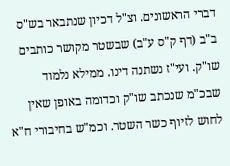דברי הראשונים. וצ"ל דכיון שנתבאר בש"ס ב"ב (דף ק"ס ע"ב) שבשטר מקושר כותבים שו"ק. ועי"ז נשתנה דינו. ממילא נלמוד שבכ"מ שנכתב שו"ק וכדומה באופן שאין לחוש לזיוף כשר השטר. וכמ"ש בחיבורי ח"א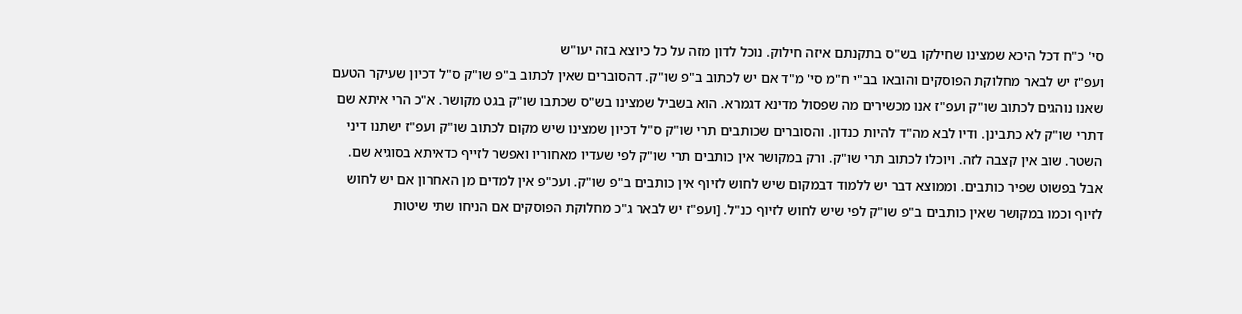סי' כ"ח דכל היכא שמצינו שחילקו בש"ס בתקנתם איזה חילוק. נוכל לדון מזה על כל כיוצא בזה יעו"ש
ועפ"ז יש לבאר מחלוקת הפוסקים והובאו בב"י ח"מ סי' מ"ד אם יש לכתוב ב"פ שו"ק. דהסוברים שאין לכתוב ב"פ שו"ק ס"ל דכיון שעיקר הטעם שאנו נוהגים לכתוב שו"ק ועפ"ז אנו מכשירים מה שפסול מדינא דגמרא. הוא בשביל שמצינו בש"ס שכתבו שו"ק בגט מקושר. א"כ הרי איתא שם דתרי שו"ק לא כתבינן. ודיו לבא מה"ד להיות כנדון. והסוברים שכותבים תרי שו"ק ס"ל דכיון שמצינו שיש מקום לכתוב שו"ק ועפ"ז ישתנו דיני השטר. שוב אין קצבה לזה. ויוכלו לכתוב תרי שו"ק. ורק במקושר אין כותבים תרי שו"ק לפי שעדיו מאחוריו ואפשר לזייף כדאיתא בסוגיא שם. אבל בפשוט שפיר כותבים. וממוצא דבר יש ללמוד דבמקום שיש לחוש לזיוף אין כותבים ב"פ שו"ק. ועכ"פ אין למדים מן האחרון אם יש לחוש לזיוף וכמו במקושר שאין כותבים ב"פ שו"ק לפי שיש לחוש לזיוף כנ"ל. [ועפ"ז יש לבאר ג"כ מחלוקת הפוסקים אם הניחו שתי שיטות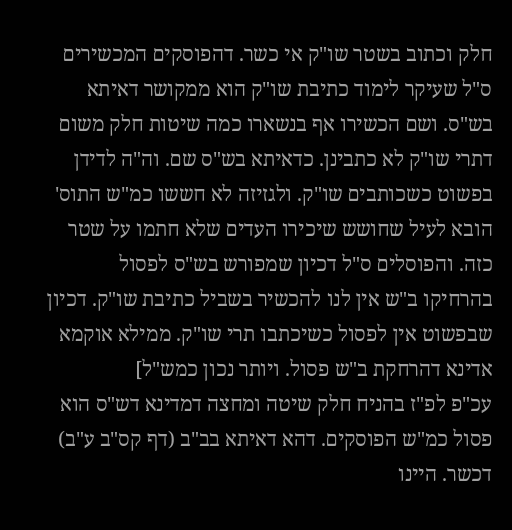חלק וכתוב בשטר שו"ק אי כשר. דהפוסקים המכשירים ס"ל שעיקר לימוד כתיבת שו"ק הוא ממקושר דאיתא בש"ס. ושם הכשירו אף בנשארו כמה שיטות חלק משום דתרי שו"ק לא כתבינן. כדאיתא בש"ס שם. וה"ה לדידן בפשוט כשכותבים שו"ק. ולגזיזה לא חששו כמ"ש התוס' הובא לעיל שחושש שיכירו העדים שלא חתמו על שטר כזה. והפוסלים ס"ל דכיון שמפורש בש"ס לפסול בהרחיקו ב"ש אין לנו להכשיר בשביל כתיבת שו"ק. דכיון שבפשוט אין לפסול כשיכתבו תרי שו"ק. ממילא אוקמא אדינא דהרחקת ב"ש פסול. ויותר נכון כמש"ל]
עכ"פ לפ"ז בהניח חלק שיטה ומחצה דמדינא דש"ס הוא פסול כמ"ש הפוסקים. דהא דאיתא בב"ב (דף קס"ב ע"ב) דכשר. היינו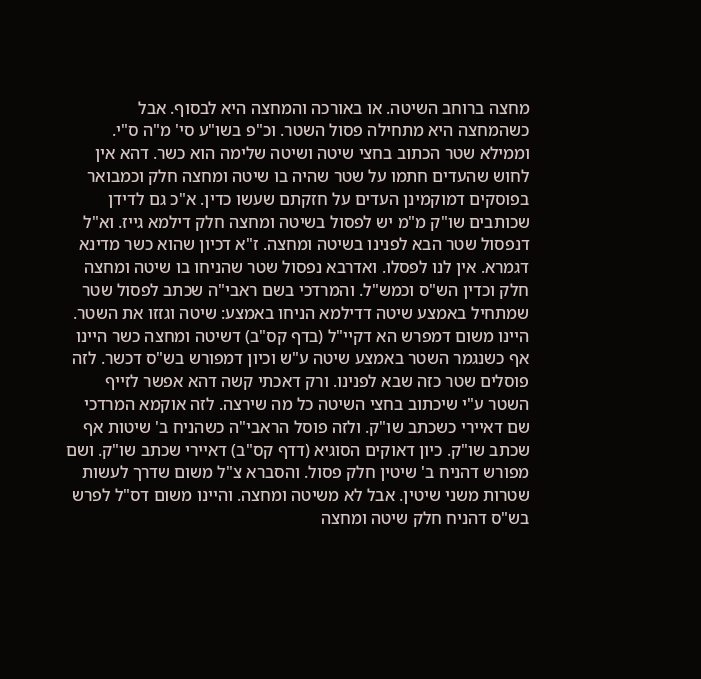מחצה ברוחב השיטה. או באורכה והמחצה היא לבסוף. אבל כשהמחצה היא מתחילה פסול השטר. וכ"פ בשו"ע סי' מ"ה ס"י. וממילא שטר הכתוב בחצי שיטה ושיטה שלימה הוא כשר. דהא אין לחוש שהעדים חתמו על שטר שהיה בו שיטה ומחצה חלק וכמבואר בפוסקים דמוקמינן העדים על חזקתם שעשו כדין. א"כ גם לדידן שכותבים שו"ק מ"מ יש לפסול בשיטה ומחצה חלק דילמא גייז. וא"ל דנפסול שטר הבא לפנינו בשיטה ומחצה. ז"א דכיון שהוא כשר מדינא דגמרא. אין לנו לפסלו. ואדרבא נפסול שטר שהניחו בו שיטה ומחצה חלק וכדין הש"ס וכמש"ל. והמרדכי בשם ראבי"ה שכתב לפסול שטר שמתחיל באמצע שיטה דדילמא הניחו באמצע: שיטה וגזזו את השטר. היינו משום דמפרש הא דקיי"ל (בדף קס"ב) דשיטה ומחצה כשר היינו אף כשנגמר השטר באמצע שיטה ע"ש וכיון דמפורש בש"ס דכשר. לזה פוסלים שטר כזה שבא לפנינו. ורק דאכתי קשה דהא אפשר לזייף השטר ע"י שיכתוב בחצי השיטה כל מה שירצה. לזה אוקמא המרדכי שם דאיירי כשכתב שו"ק. ולזה פוסל הראבי"ה כשהניח ב' שיטות אף שכתב שו"ק. כיון דאוקים הסוגיא (דדף קס"ב) דאיירי שכתב שו"ק. ושם מפורש דהניח ב' שיטין חלק פסול. והסברא צ"ל משום שדרך לעשות שטרות משני שיטין. אבל לא משיטה ומחצה. והיינו משום דס"ל לפרש בש"ס דהניח חלק שיטה ומחצה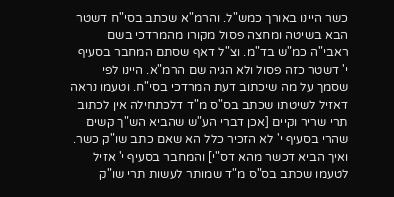כשר היינו באורך כמש"ל. והרמ"א שכתב בסי"ח דשטר הבא בשיטה ומחצה פסול מקורו מהמרדכי בשם ראבי"ה כמ"ש בד"מ. וצ"ל דאף שסתם המחבר בסעיף י' דשטר כזה פסול ולא הגיה שם הרמ"א. היינו לפי שסמך על מה שיכתוב דעת המרדכי בסי"ח. וטעמו נראה דאזיל לשיטתו שכתב בס"ס מ"ד דלכתחילה אין לכתוב תרי שריר וקיים [אכן דברי הע"ש שהביא הש"ך קשים שהרי בסעיף י' לא הזכיר כלל הא שאם כתב שו"ק כשר. ואיך הביא דכשר מהא דס"י] והמחבר בסעיף י' אזיל לטעמו שכתב בס"ס מ"ד שמותר לעשות תרי שו"ק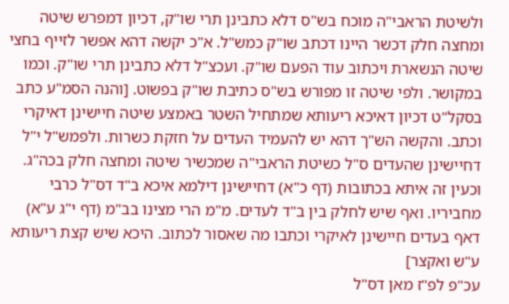ולשיטת הראבי"ה מוכח בש"ס דלא כתבינן תרי שו"ק, דכיון דמפרש שיטה ומחצה חלק דכשר היינו דכתב שו"ק כמש"ל. א"כ יקשה דהא אפשר לזייף בחצי שיטה הנשארת ויכתוב עוד הפעם שו"ק. ועכצ"ל דלא כתבינן תרי שו"ק. וכמו במקושר. ולפי שיטה זו מפורש בש"ס כתיבת שו"ק בפשוט. [והנה הסמ"ע כתב בסקל"ט דכיון דאיכא ריעותא שמתחיל השטר באמצע שיטה חיישינן דאיקרי וכתב. והקשה הש"ך דהא יש להעמיד העדים על חזקת כשרות. ולפמש"ל י"ל דחיישינן שהעדים ס"ל כשיטת הראבי"ה שמכשיר שיטה ומחצה חלק בכה"ג. וכעין זה איתא בכתובות (דף כ"א) דחיישינן דילמא איכא ב"ד דס"ל כרבי מחביריו. ואף שיש לחלק בין ב"ד לעדים. מ"מ הרי מצינו בב"מ (דף י"ג ע"א) דאף בעדים חיישינן לאיקרי וכתבו מה שאסור לכתוב. היכא שיש קצת ריעותא ע"ש ואקצר]
עכ"פ לפ"ז מאן דס"ל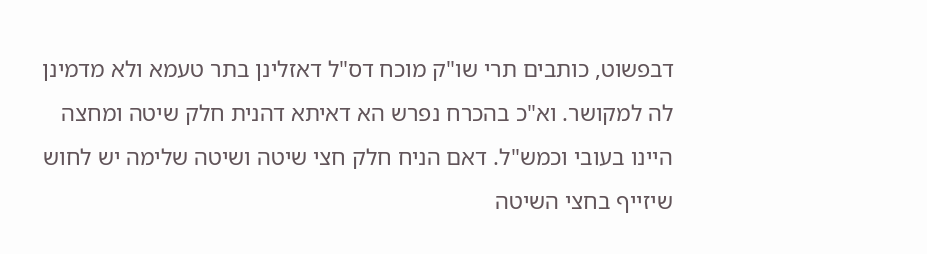דבפשוט, כותבים תרי שו"ק מוכח דס"ל דאזלינן בתר טעמא ולא מדמינן לה למקושר. וא"כ בהכרח נפרש הא דאיתא דהנית חלק שיטה ומחצה היינו בעובי וכמש"ל. דאם הניח חלק חצי שיטה ושיטה שלימה יש לחוש שיזייף בחצי השיטה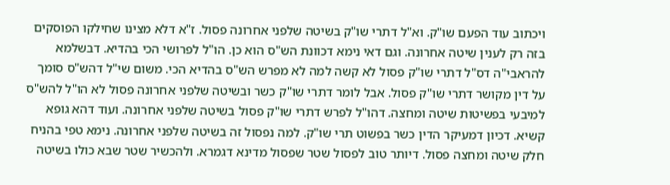ויכתוב עוד הפעם שו"ק. וא"ל דתרי שו"ק בשיטה שלפני אחרונה פסול. ז"א דלא מצינו שחילקו הפוסקים בזה רק לענין שיטה אחרונה. וגם דאי נימא דכוונת הש"ס הוא כן. הו"ל לפרושי הכי בהדיא. דבשלמא להראבי"ה דס"ל דתרי שו"ק פסול לא קשה למה לא מפרש הש"ס בהדיא הכי. משום שי"ל דהש"ס סומך על דין מקושר דתרי שו"ק פסול. אבל לומר דתרי שו"ק כשר ובשיטה שלפני אחרונה פסול לא הו"ל להש"ס למיבעי בפשיטות שיטה ומחצה. דהו"ל לפרש דתרי שו"ק פסול בשיטה שלפני אחרונה. ועוד דהא גופא קשיא. דכיון דמעיקר הדין כשר בפשוט תרי שו"ק. למה נפסול זה בשיטה שלפני אחרונה. נימא טפי בהניח חלק שיטה ומחצה פסול. דיותר טוב לפסול שטר שפסול מדינא דגמרא. ולהכשיר שטר שבא כולו בשיטה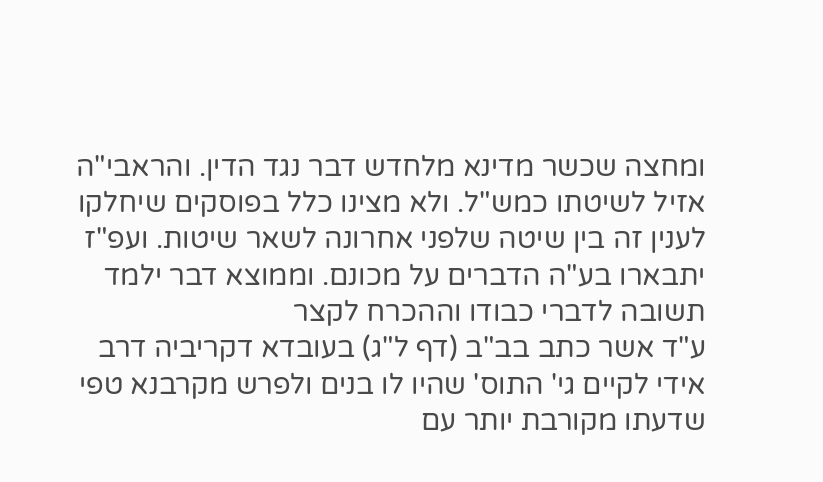ומחצה שכשר מדינא מלחדש דבר נגד הדין. והראבי"ה אזיל לשיטתו כמש"ל. ולא מצינו כלל בפוסקים שיחלקו לענין זה בין שיטה שלפני אחרונה לשאר שיטות. ועפ"ז יתבארו בע"ה הדברים על מכונם. וממוצא דבר ילמד תשובה לדברי כבודו וההכרח לקצר
ע"ד אשר כתב בב"ב (דף ל"ג) בעובדא דקריביה דרב אידי לקיים גי' התוס' שהיו לו בנים ולפרש מקרבנא טפי שדעתו מקורבת יותר עם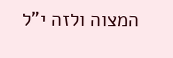המצוה ולזה י"ל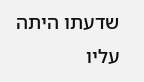שדעתו היתה עליו